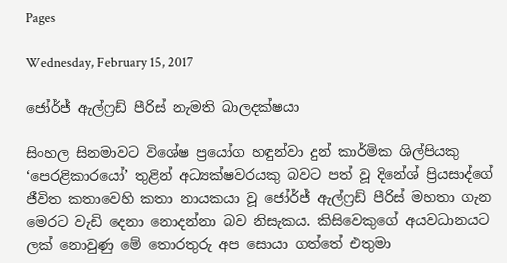Pages

Wednesday, February 15, 2017

ජෝර්ජ් ඇල්ෆ්‍රඩ් පීරිස් නැමති බාලදක්ෂයා

සිංහල සිනමාවට විශේෂ ප්‍රයෝග හඳුන්වා දුන් කාර්මික ශිල්පියකු ‘පෙරළිකාරයෝ’ තුළින් අධ්‍යක්ෂවරයකු බවට පත් වූ දිනේශ් ප්‍රියසාද්ගේ ජීවිත කතාවෙහි කතා නායකයා වූ ජෝර්ජ් ඇල්ෆ්‍රඩ් පීරිස් මහතා ගැන මෙරට වැඩි දෙනා නොදන්නා බව නිසැකය. කිසිවෙකුගේ අයවධානයට ලක් නොවුණු මේ තොරතුරු අප සොයා ගත්තේ එතුමා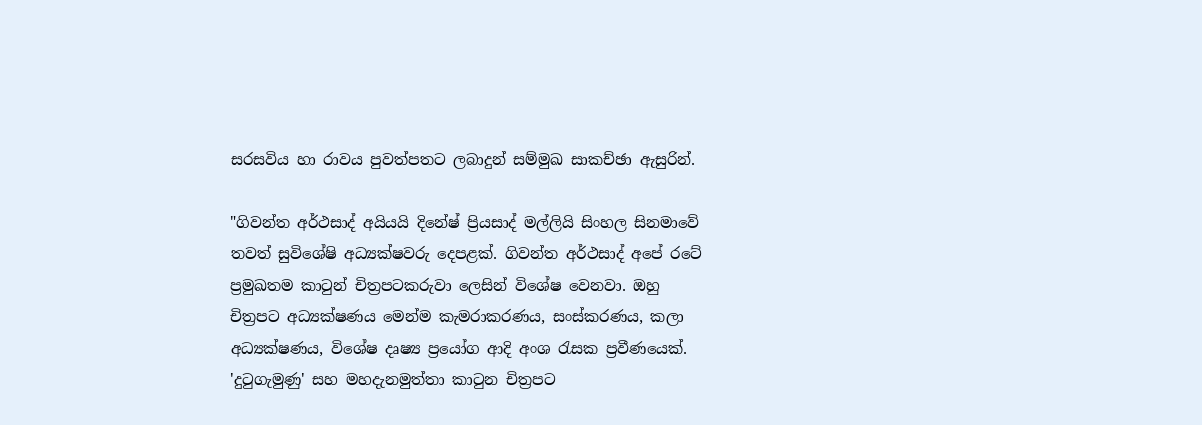සරසවිය හා රාවය පුවත්පතට ලබාදුන් සම්මුඛ සාකච්ඡා ඇසුරින්.

"ගිවන්ත අර්ථසාද් අයියයි දිනේෂ් ප්‍රියසාද් මල්ලියි සිංහල සිනමාවේ තවත් සුවිශේෂි අධ්‍යක්ෂවරු දෙපළක්. ගිවන්ත අර්ථසාද් අපේ රටේ ප්‍රමුඛතම කාටුන් චිත්‍රපටකරුවා ලෙසින් විශේෂ වෙනවා. ඔහු චිත්‍රපට අධ්‍යක්ෂණය මෙන්ම කැමරාකරණය, සංස්කරණය, කලා අධ්‍යක්ෂණය, විශේෂ දෘෂ්‍ය ප්‍රයෝග ආදි අංශ රැසක ප්‍රවීණයෙක්. 'දුටුගැමුණු' සහ මහදැනමුත්තා කාටුන චිත්‍රපට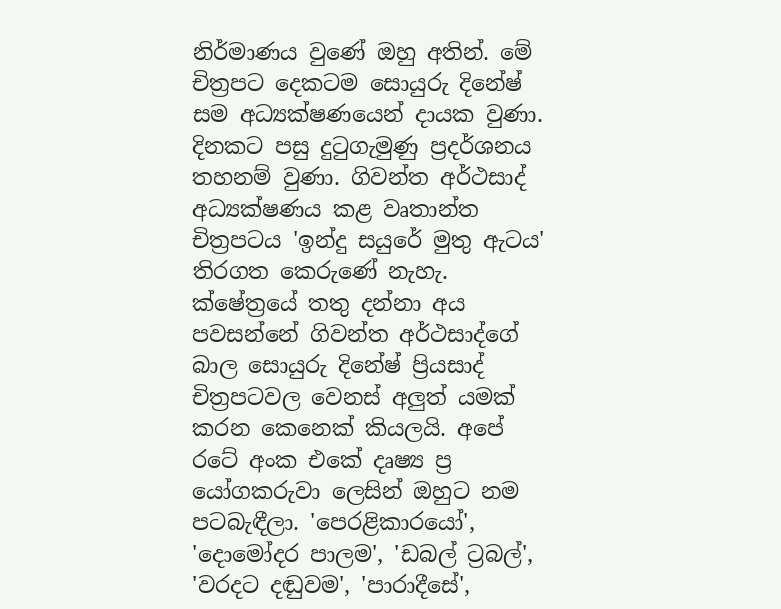නිර්මාණය වුණේ ඔහු අතින්. මේ චිත්‍රපට දෙකටම සොයුරු දිනේෂ් සම අධ්‍යක්ෂණයෙන් දායක වුණා. දිනකට පසු දුටුගැමුණු ප්‍රදර්ශනය තහනම් වුණා. ගිවන්ත අර්ථසාද් අධ්‍යක්ෂණය කළ වෘතාන්ත චිත්‍රපටය 'ඉන්දු සයුරේ මුතු ඇටය' තිරගත කෙරුණේ නැහැ. ක්ෂේත්‍රයේ තතු දන්නා අය පවසන්නේ ගිවන්ත අර්ථසාද්ගේ බාල සොයුරු දිනේෂ් ප්‍රියසාද් චිත්‍රපටවල වෙනස් අලුත් යමක් කරන කෙනෙක් කියලයි. අපේ රටේ අංක එකේ දෘෂ්‍ය ප්‍ර යෝගකරුවා ලෙසින් ඔහුට නම පටබැඳීලා. 'පෙරළිකාරයෝ', 'දොමෝදර පාලම', 'ඩබල් ට්‍රබල්', 'වරදට දඬුවම', 'පාරාදීසේ',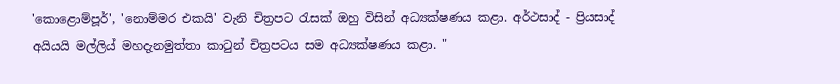'කොළොම්පූර්', 'නොම්මර එකයි' වැනි චිත්‍රපට රැසක් ඔහු විසින් අධ්‍යක්ෂණය කළා. අර්ථසාද් - ප්‍රියසාද් අයියයි මල්ලිය් මහදැනමුත්තා කාටුන් චිත්‍රපටය සම අධ්‍යක්ෂණය කළා. "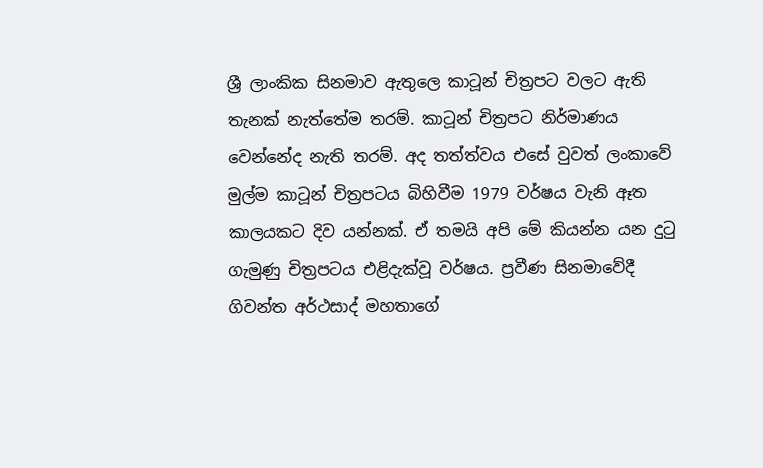ශ්‍රී ලාංකික සිනමාව ඇතුලෙ කාටූන් චිත්‍රපට වලට ඇති තැනක් නැත්තේම තරම්. කාටූන් චිත්‍රපට නිර්මාණය වෙන්නේද නැති තරම්. අද තත්ත්වය එසේ වුවත් ලංකාවේ මුල්ම කාටූන් චිත්‍රපටය බිහිවීම 1979 වර්ෂය වැනි ඈත කාලයකට දිව යන්නක්. ඒ තමයි අපි මේ කියන්න යන දුටු ගැමුණු චිත්‍රපටය එළිදැක්වූ වර්ෂය. ප්‍රවීණ සිනමාවේදී ගිවන්ත අර්ථසාද් මහතාගේ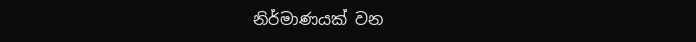නිර්මාණයක් වන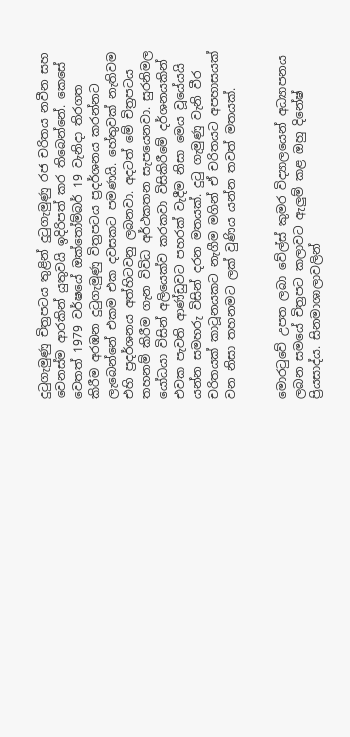දුටුගැමුණු චිත්‍රපටය තුළින් දුටුගැමුණු රජ චරිතය නවීන සහ වෙනස්ම ආරකින් යුතුවයි ඉදිරිපත් කර තිබෙන්නේ. කෙසේ වෙතත් 1979 වර්ෂයේ ඔක්තෝම්බර් 19 වැනිදා තිරගත කිරීම අරඹන දුටුගැමුණු විත්‍රපටය ප්‍රදර්ශනය කරන්නට ලැබෙන්නේ එකම එක දවසකට පමණයි. හේතුවක් නැතිවම එහි ප්‍රදර්ශනය අත්හිටවනු ලබනවා. අදටත් මේ චිත්‍රපටය තහනම් කිරීම ගැන විවිධ අර්ථකතන සැපයෙනවා. සුරනිමල යෝධයා විසින් අලියෙක්ව කරකවා විසිකිරීමේ දර්ශනයකින් එවක පැවති ආණ්ඩුවට පහරක් වැදීම නිසා මෙය වූයේයයි යන්න සමහරු විසින් දරන මතයක්. දුටු ගැමුණු වැනි වීර චරිතයක් කාටූනයකට නැගීම මගින් ඒ චරිතයට අපහාසයක් වන නිසා තහනමට ලක් වුණිය යන්න තවත් මතයක්.


මොරටුවේ උපත ලබා වේල්ස් කුමර විද්‍යාලයෙන් අධ්‍යාපනය ලබන සමයේ චිත්‍රපට කලාවට ඇලුම් කළ ඔහු දිනේෂ් ප්‍රියසාද්ය. සිනමාශාලාවලින්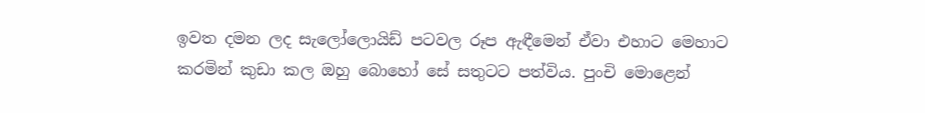ඉවත දමන ලද සැලෝලොයිඩ් පටවල රූප ඇඳීමෙන් ඒවා එහාට මෙහාට කරමින් කුඩා කල ඔහු බොහෝ සේ සතුටට පත්විය. පුංචි මොළෙන්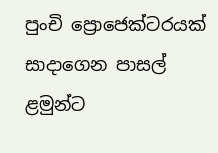පුංචි ‍ප්‍රොජෙක්ටරයක් සාදාගෙන පාසල් ළමුන්ට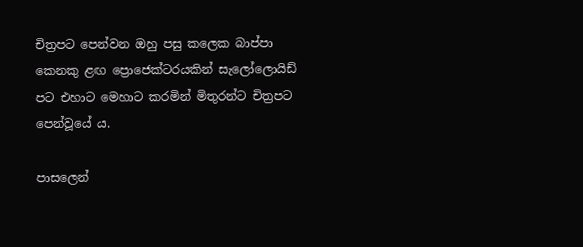චිත්‍රපට පෙන්වන ඔහු පසු කලෙක බාප්පා කෙනකු ළඟ ‍ප්‍රොජෙක්ටරයකින් සැලෝලොයිඩ් පට එහාට මෙහාට කරමින් මිතුරන්ට චිත්‍රපට පෙන්වූයේ ය.

පාසලෙන්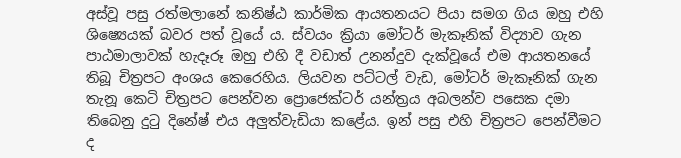අස්වූ පසු රත්මලානේ කනිෂ්ඨ කාර්මික ආයතනයට පියා සමග ගිය ඔහු එහි ශිෂ්‍යෙයක් බවර පත් වූයේ ය. ස්වයං ක්‍රියා මෝටර් මැකෑනික් විද්‍යාව ගැන පාඨමාලාවක් හැදෑරූ ඔහු එහි දී වඩාත් උනන්දුව දැක්වූයේ එම ආයතනයේ තිබූ චිත්‍රපට අංශය කෙරෙහිය. ලියවන පට්ටල් වැඩ, මෝටර් මැකෑනික් ගැන තැනූ කෙටි චිත්‍රපට පෙන්වන ‍ප්‍රොජෙක්ටර් යන්ත්‍රය අබලන්ව පසෙක දමා තිබෙනු දුටු දිනේෂ් එය අලුත්වැඩියා කළේය. ඉන් පසු එහි චිත්‍රපට පෙන්වීමට ද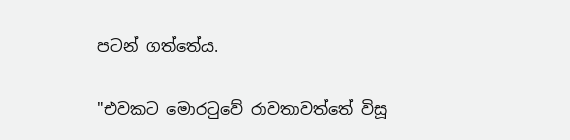පටන් ගත්තේය.

"එවකට මොරටුවේ රාවතාවත්තේ විසූ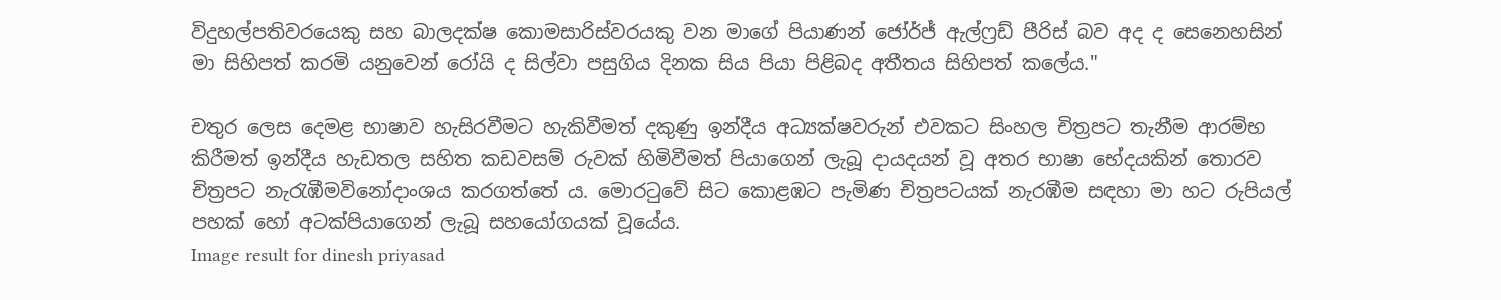විදුහල්පතිවරයෙකු සහ බාලදක්ෂ කොමසාරිස්වරයකු වන මාගේ පියාණන් ජෝර්ජ් ඇල්ෆ්‍රඩ් පීරිස් බව අද ද සෙනෙහසින් මා සිහිපත් කරමි යනුවෙන් රෝයි ද සිල්වා පසුගිය දිනක සිය පියා පිළිබද අතීතය සිහිපත් කලේය."

චතුර ලෙස දෙමළ භාෂාව හැසිරවීමට හැකිවීමත් දකුණු ඉන්දීය අධ්‍යක්ෂවරුන් එවකට සිංහල චිත්‍රපට තැනීම ආරම්භ කිරීමත් ඉන්දීය හැඩතල සහිත කඩවසම් රුවක් හිමිවීමත් පියාගෙන් ලැබූ දායදයන් වූ අතර භාෂා භේදයකින් තොරව චිත්‍රපට නැරැඹීමවිනෝදාංශය කරගත්තේ ය. මොරටුවේ සිට කොළඹට පැමිණ චිත්‍රපටයක් නැරඹීම සඳහා මා හට රුපියල් පහක් හෝ අටක්පියාගෙන් ලැබූ සහයෝගයක් වූයේය.
Image result for dinesh priyasad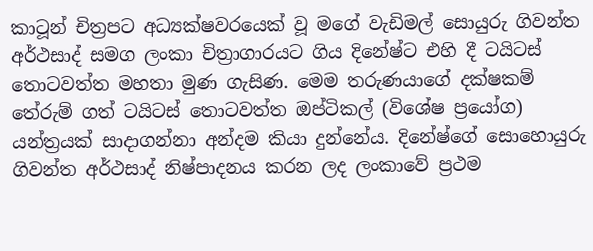කාටූන් චිත්‍රපට අධ්‍යක්ෂවරයෙක් වූ මගේ වැඩිමල් සොයුරු ගිවන්ත අර්ථසාද් සමග ලංකා චිත්‍රාගාරයට ගිය දිනේෂ්ට එහි දී ටයිටස් තොටවත්ත මහතා මුණ ගැසිණ. මෙම තරුණයාගේ දක්ෂකම් තේරුම් ගත් ටයිටස් තොටවත්ත ඔප්ටිකල් (විශේෂ ප්‍රයෝග) යන්ත්‍රයක් සාදාගන්නා අන්දම කියා දුන්නේය. දිනේෂ්ගේ සොහොයුරු ගිවන්ත අර්ථසාද් නිෂ්පාදනය කරන ලද ලංකාවේ ප්‍රථම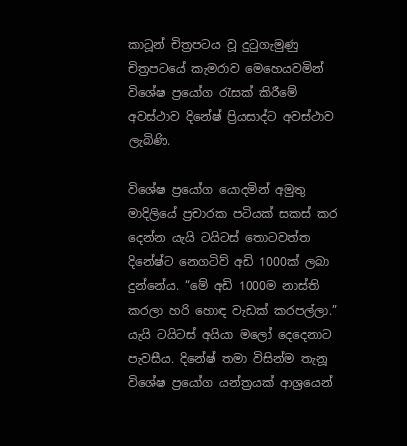කාටූන් චිත්‍රපටය වූ දුටුගැමුණු චිත්‍රපටයේ කැමරාව මෙහෙයවමින් විශේෂ ප්‍රයෝග රැසක් කිරීමේ අවස්ථාව දිනේෂ් ප්‍රියසාද්ට අවස්ථාව ලැබිණි.

විශේෂ ප්‍රයෝග යොදමින් අමුතු මාදිලියේ ප්‍රචාරක පටියක් සකස් කර දෙන්න යැයි ටයිටස් තොටවත්ත දිනේෂ්ට නෙගටිව් අඩි 1000ක් ලබා දුන්නේය. “මේ අඩි 1000ම නාස්ති කරලා හරි හොඳ වැඩක් කරපල්ලා.” යැයි ටයිටස් අයියා මලෝ දෙදෙනාට පැවසීය. දිනේෂ් තමා විසින්ම තැනූ විශේෂ ප්‍රයෝග යන්ත්‍රයක් ආශ්‍රයෙන්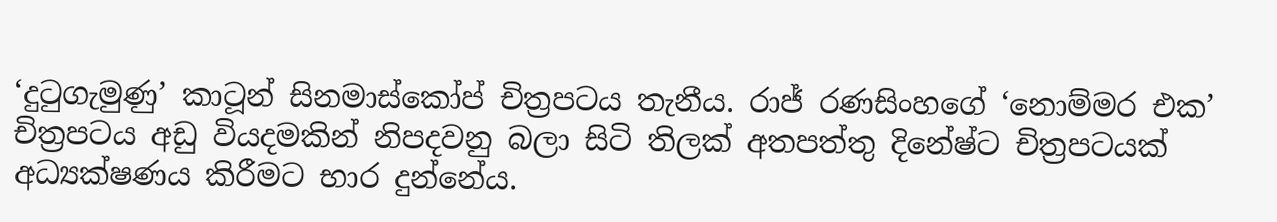‘දුටුගැමුණු’ කාටූන් සිනමාස්කෝප් චිත්‍රපටය තැනීය. රාජ් රණසිංහගේ ‘නොම්මර එක’ චිත්‍රපටය අඩු වියදමකින් නිපදවනු බලා සිටි තිලක් අතපත්තු දිනේෂ්ට චිත්‍රපටයක් අධ්‍යක්ෂණය කිරීමට භාර දුන්නේය.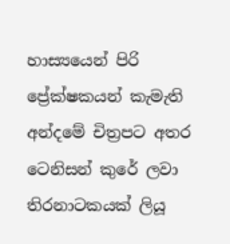හාස්‍යයෙන් පිරි ප්‍රේක්ෂකයන් කැමැති අන්දමේ චිත්‍රපට අතර ටෙනිසන් කුරේ ලවා තිරනාටකයක් ලියූ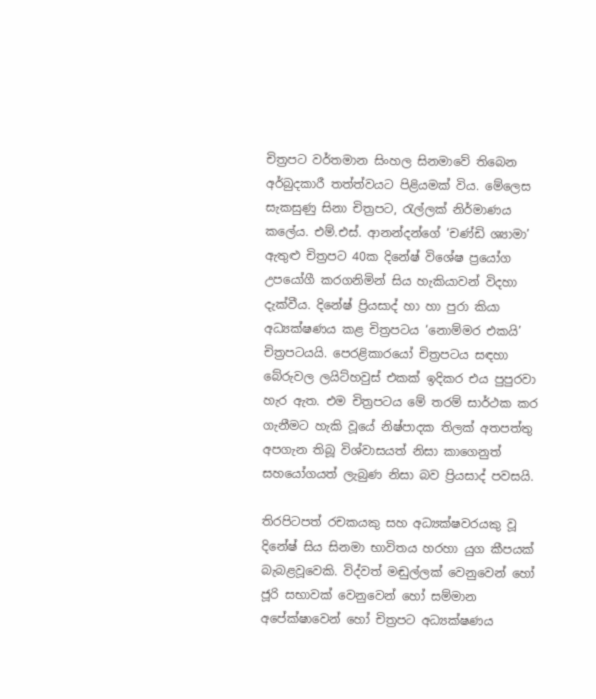චිත්‍රපට වර්තමාන සිංහල සිනමාවේ තිබෙන අර්බුදකාරී තත්ත්වයට පිළියමක් විය. මේලෙස සැකසුණු සිනා චිත්‍රපට, රැල්ලක් නිර්මාණය කලේය. එම්.එස්. ආනන්දන්ගේ ‘චණ්ඩි ශ්‍යාමා’ ඇතුළු චිත්‍රපට 40ක දිනේෂ් විශේෂ ප්‍රයෝග උපයෝගී කරගනිමින් සිය හැකියාවන් විදහා දැක්වීය. දිනේෂ් ප්‍රියසාද් හා හා පුරා කියා අධ්‍යක්ෂණය කළ චිත්‍රපටය ‘නොම්මර එකයි’ චිත්‍රපටයයි. පෙරළිකාරයෝ චිත්‍රපටය සඳහා බේරුවල ලයිට්හවුස් එකක් ඉදිකර එය පුපුරවා හැර ඇත. එම චිත්‍රපටය මේ තරම් සාර්ථක කර ගැනීමට හැකි වූයේ නිෂ්පාදක තිලක් අතපත්තු අපගැන තිබූ විශ්වාසයත් නිසා කාගෙනුත් සහයෝගයත් ලැබුණ නිසා බව ප්‍රියසාද් පවසයි.

තිරපිටපත් රචකයකු සහ අධ්‍යක්ෂවරයකු වූ දිනේෂ් සිය සිනමා භාවිතය හරහා යුග කීපයක් බැබළවූවෙකි. විද්වත් මඬුල්ලක් වෙනුවෙන් හෝ ජූරි සභාවක් වෙනුවෙන් හෝ සම්මාන අපේක්ෂාවෙන් හෝ චිත්‍රපට අධ්‍යක්ෂණය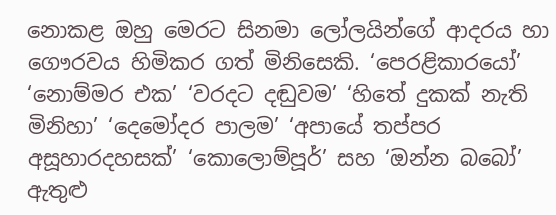නොකළ ඔහු මෙරට සිනමා ලෝලයින්ගේ ආදරය හා ගෞරවය හිමිකර ගත් මිනිසෙකි. ‘පෙරළිකාරයෝ’ ‘නොම්මර එක’ ‘වරදට දඬුවම’ ‘හිතේ දුකක් නැති මිනිහා’ ‘දෙමෝදර පාලම’ ‘අපායේ තප්පර අසූහාරදහසක්’ ‘කොලොම්පූර්’ සහ ‘ඔන්න බබෝ’ ඇතුළු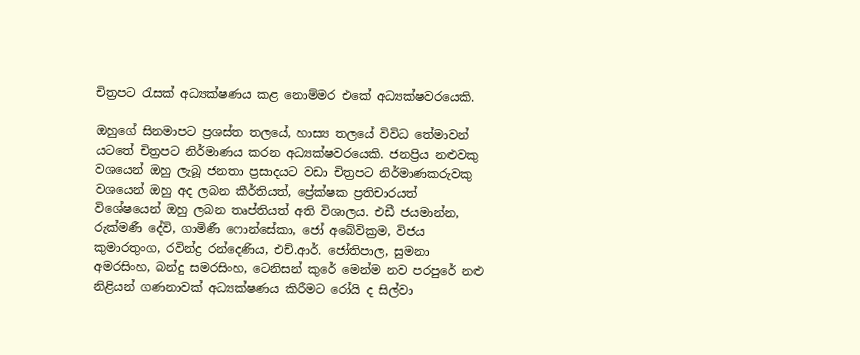චිත්‍රපට රැසක් අධ්‍යක්ෂණය කළ නොම්මර එකේ අධ්‍යක්ෂවරයෙකි.

ඔහුගේ සිනමාපට ප්‍රශස්ත තලයේ, හාස්‍ය තලයේ විවිධ තේමාවන් යටතේ චිත්‍රපට නිර්මාණය කරන අධ්‍යක්ෂවරයෙකි. ජනප්‍රිය නළුවකු වශයෙන් ඔහු ලැබූ ජනතා ප්‍රසාදයට වඩා චිත්‍රපට නිර්මාණකරුවකු වශයෙන් ඔහු අද ලබන කීර්තියත්, ප්‍රේක්ෂක ප්‍රතිචාරයත් විශේෂයෙන් ඔහු ලබන තෘප්තියත් අති විශාලය. එඩී ජයමාන්න, රුක්මණී දේවි, ගාමිණී ෆොන්සේකා, ජෝ අබේවික්‍රම, විජය කුමාරතුංග, රවින්ද්‍ර රන්දෙණිය, එච්.ආර්. ජෝතිපාල, සුමනා අමරසිංහ, බන්දු සමරසිංහ, ටෙනිසන් කුරේ මෙන්ම නව පරපුරේ නළු නිළියන් ගණනාවක් අධ්‍යක්ෂණය කිරීමට රෝයි ද සිල්වා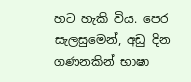හට හැකි විය. පෙර සැලසුමෙන්, අඩු දින ගණනකින් භාෂා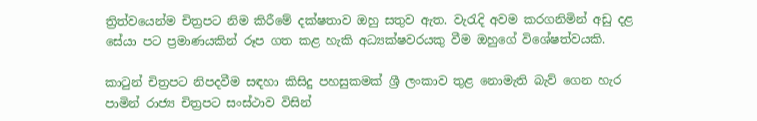ත්‍රිත්වයෙන්ම චිත්‍රපට නිම කිරීමේ දක්ෂතාව ඔහු සතුව ඇත. වැරැදි අවම කරගනිමින් අඩු දළ සේයා පට ප්‍රමාණයකින් රූප ගත කළ හැකි අධ්‍යක්ෂවරයකු වීම ඔහුගේ විශේෂත්වයකි.

කාටුන් චිත්‍රපට නිපදවීම සඳහා කිසිදු පහසුකමක්‌ ශ්‍රී ලංකාව තුළ නොමැති බැව් ගෙන හැර පාමින් රාජ්‍ය චිත්‍රපට සංස්‌ථාව විසින්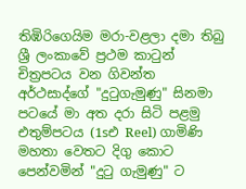තිඹිරිගෙයිම මරා-වළලා දමා තිබු ශ්‍රී ලංකාවේ ප්‍රථම කාටුන් චිත්‍රපටය වන ගිවන්ත අර්ථසාද්ගේ "දුටුගැමුණු" සිනමා පටයේ මා අත දරා සිටි පළමු එතුම්පටය (1sඑ Reel) ගාමිණි මහතා වෙතට දිගු කොට පෙන්වමින් "දුටු ගැමුණු" ට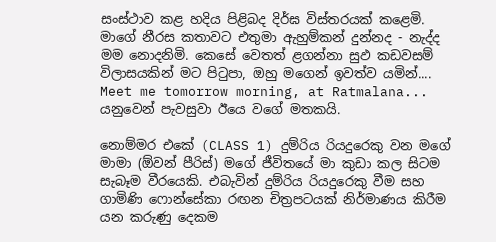සංස්‌ථාව කළ හදිය පිළිබද දිර්ඝ විස්‌තරයක්‌ කළෙමි. මාගේ නීරස කතාවට එතුමා ඇහුම්කන් දුන්නද - නැද්ද මම නොදනිමි. කෙසේ වෙතත් ළගන්නා සුඵ කඩවසම් විලාසයකින් මට පිටුපා, ඔහු මගෙන් ඉවත්ව යමින්.... Meet me tomorrow morning, at Ratmalana... යනුවෙන් පැවසුවා ඊයෙ වගේ මතකයි.

නොම්මර එකේ (CLASS 1) දුම්රිය රියදුරෙකු වන මගේ මාමා (ඕවන් පීරිස්‌) මගේ ජීවිතයේ මා කුඩා කල සිටම සැබෑම වීරයෙකි. එබැවින් දුම්රිය රියදුරෙකු වීම සහ ගාමිණි ෆොන්සේකා රඟන චිත්‍රපටයක්‌ නිර්මාණය කිරීම යන කරුණු දෙකම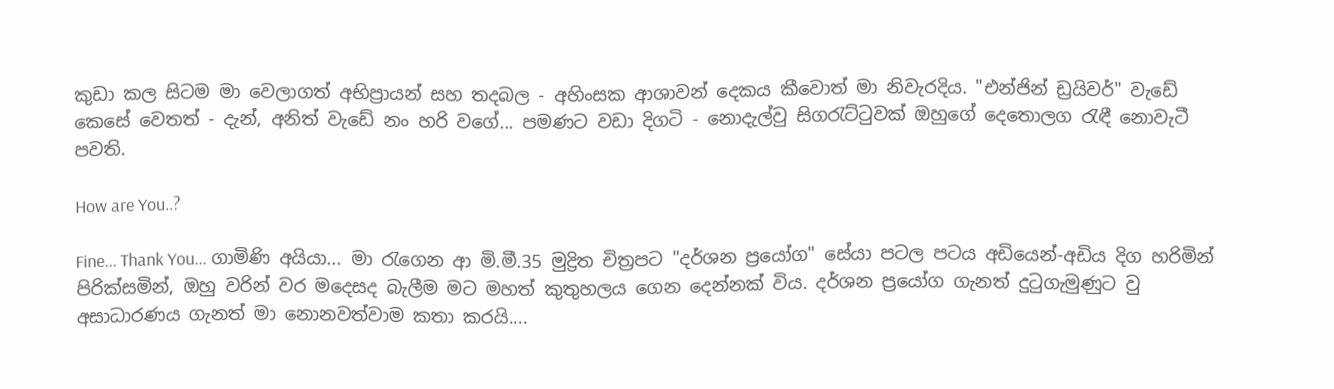කුඩා කල සිටම මා වෙලාගත් අභිප්‍රායන් සහ තදබල - අහිංසක ආශාවන් දෙකය කීවොත් මා නිවැරදිය. "එන්ජින් ඩ්‍රයිවර්" වැඩේ කෙසේ වෙතත් - දැන්, අනිත් වැඩේ නං හරි වගේ... පමණට වඩා දිගටි - නොදැල්වු සිගරැට්‌ටුවක්‌ ඔහුගේ දෙතොලග රැඳී නොවැටී පවති.

How are You..?

Fine... Thank You... ගාමිණි අයියා... මා රැගෙන ආ මි.මී.35 මුද්‍රිත චිත්‍රපට "දර්ශන ප්‍රයෝග" සේයා පටල පටය අඩියෙන්-අඩිය දිග හරිමින් පිරික්‌සමින්, ඔහු වරින් වර මදෙසද බැලීම මට මහත් කුතුහලය ගෙන දෙන්නක්‌ විය. දර්ශන ප්‍රයෝග ගැනත් දුටුගැමුණුට වු අසාධාරණය ගැනත් මා නොනවත්වාම කතා කරයි....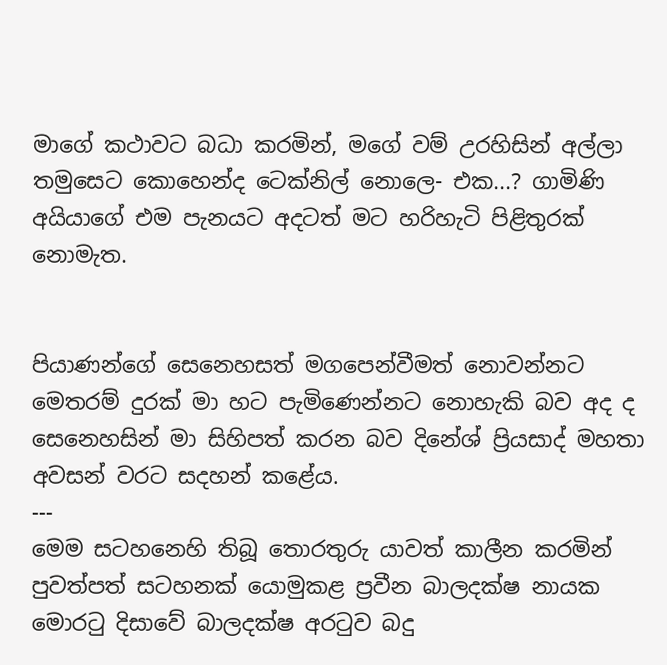මාගේ කථාවට බධා කරමින්, මගේ වම් උරහිසින් අල්ලා තමුසෙට කොහෙන්ද ටෙක්‌නිල් නොලෙ- එක...? ගාමිණි අයියාගේ එම පැනයට අදටත් මට හරිහැටි පිළිතුරක්‌ නොමැත.


පියාණන්ගේ සෙනෙහසත් මගපෙන්වීමත් නොවන්නට මෙතරම් දුරක් මා හට පැමිණෙන්නට නොහැකි බව අද ද සෙනෙහසින් මා සිහිපත් කරන බව දිනේශ් ප්‍රියසාද් මහතා අවසන් වරට සදහන් කළේය.
---
මෙම සටහනෙහි තිබූ තොරතුරු යාවත් කාලීන කරමින් පුවත්පත් සටහනක් යොමුකළ ප්‍රවීන බාලදක්ෂ නායක මොරටු දිසාවේ බාලදක්ෂ අරටුව බදු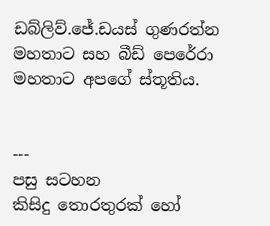ඩබ්ලිව්.ජේ.ඩයස් ගුණරත්න මහතාට සහ බීඩ් පෙරේරා මහතාට අපගේ ස්තූතිය.


---
පසු සටහන
කිසිදු තොරතුරක් හෝ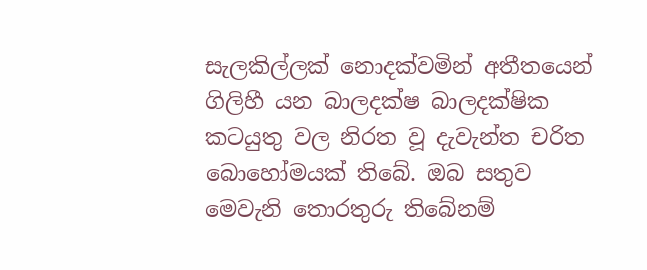සැලකිල්ලක් නොදක්වමින් අතීතයෙන් ගිලිහී යන බාලදක්ෂ බාලදක්ෂික කටයුතු වල නිරත වූ දැවැන්ත චරිත බොහෝමයක් තිබේ. ඔබ සතුව මෙවැනි තොරතුරු තිබේනම්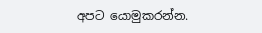අපට යොමුකරන්න.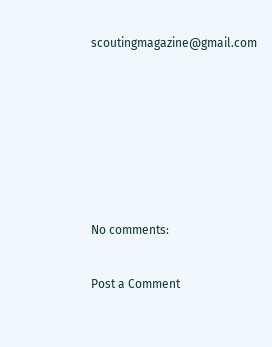scoutingmagazine@gmail.com






No comments:

Post a Comment